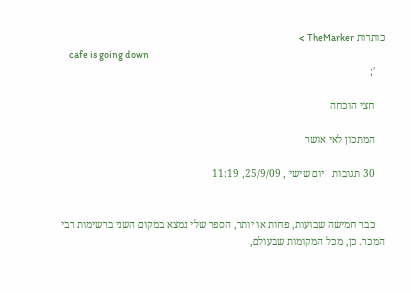כותרות TheMarker >
    cafe is going down
    ';

    חצי הוכחה

    המתכון לאי אושר

    30 תגובות   יום שישי , 25/9/09, 11:19


    כבר חמישה שבועות, פחות או יותר, הספר שלי נמצא במקום השני ברשימות רבי המכר. כן, מכל המקומות שבעולם,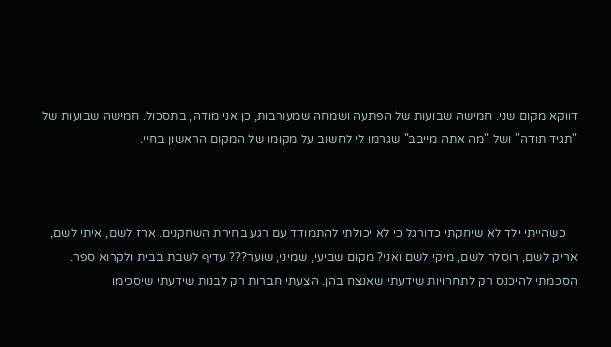דווקא מקום שני. חמישה שבועות של הפתעה ושמחה שמעורבות, כן אני מודה, בתסכול. חמישה שבועות של "תגיד תודה" ושל "מה אתה מייבב" שגרמו לי לחשוב על מקומו של המקום הראשון בחיי.



    כשהייתי ילד לא שיחקתי כדורגל כי לא יכולתי להתמודד עם רגע בחירת השחקנים. ארז לשם, איתי לשם, אריק לשם, רוסלר לשם, מיקי לשם ואני? מקום שביעי, שמיני, שוער??? עדיף לשבת בבית ולקרוא ספר. הסכמתי להיכנס רק לתחרויות שידעתי שאנצח בהן. הצעתי חברות רק לבנות שידעתי שיסכימו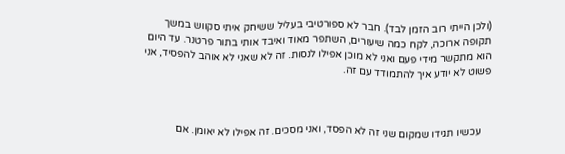(ולכן הייתי רוב הזמן לבד). חבר לא ספורטיבי בעליל ששיחק איתי סקווש במשך תקופה ארוכה, לקח כמה שיעורים, השתפר מאוד ואיבד אותי בתור פרטנר. עד היום הוא מתקשר מידי פעם ואני לא מוכן אפילו לנסות. זה לא שאני לא אוהב להפסיד, אני פשוט לא יודע איך להתמודד עם זה.



    עכשיו תגידו שמקום שני זה לא הפסד, ואני מסכים. זה אפילו לא יאומן. אם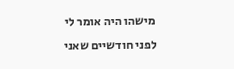מישהו היה אומר לי לפני חודשיים שאני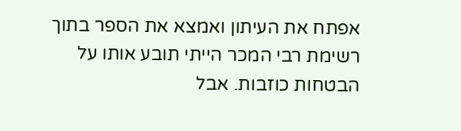אפתח את העיתון ואמצא את הספר בתוך רשימת רבי המכר הייתי תובע אותו על הבטחות כוזבות. אבל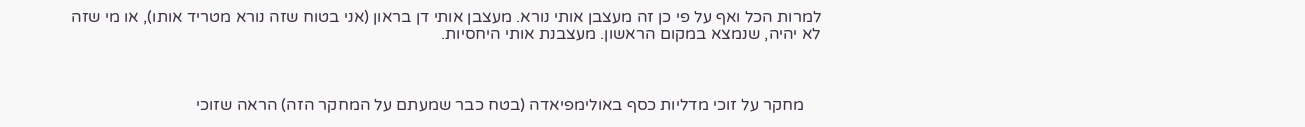למרות הכל ואף על פי כן זה מעצבן אותי נורא. מעצבן אותי דן בראון (אני בטוח שזה נורא מטריד אותו), או מי שזה לא יהיה, שנמצא במקום הראשון. מעצבנת אותי היחסיות.



    מחקר על זוכי מדליות כסף באולימפיאדה (בטח כבר שמעתם על המחקר הזה) הראה שזוכי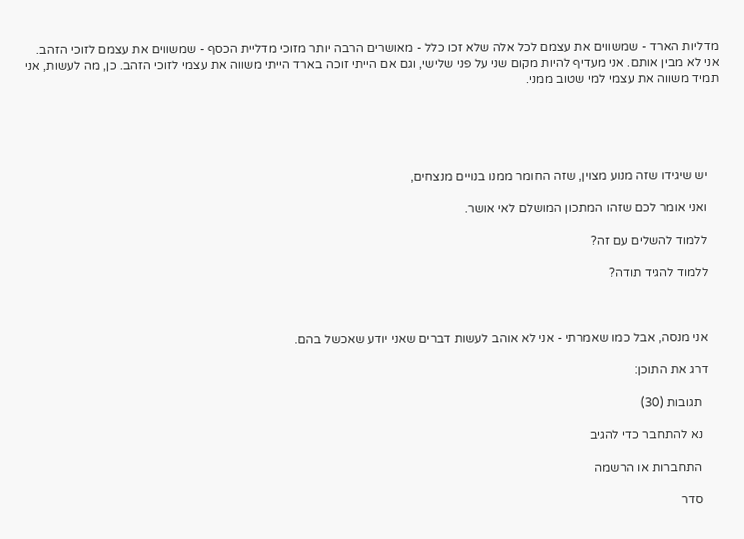מדליות הארד - שמשווים את עצמם לכל אלה שלא זכו כלל - מאושרים הרבה יותר מזוכי מדליית הכסף - שמשווים את עצמם לזוכי הזהב. אני לא מבין אותם. אני מעדיף להיות מקום שני על פני שלישי, וגם אם הייתי זוכה בארד הייתי משווה את עצמי לזוכי הזהב. כן, מה לעשות, אני תמיד משווה את עצמי למי שטוב ממני.





    יש שיגידו שזה מנוע מצוין, שזה החומר ממנו בנויים מנצחים,

    ואני אומר לכם שזהו המתכון המושלם לאי אושר.

    ללמוד להשלים עם זה?

    ללמוד להגיד תודה?



    אני מנסה, אבל כמו שאמרתי - אני לא אוהב לעשות דברים שאני יודע שאכשל בהם.

    דרג את התוכן:

      תגובות (30)

      נא להתחבר כדי להגיב

      התחברות או הרשמה

      סדר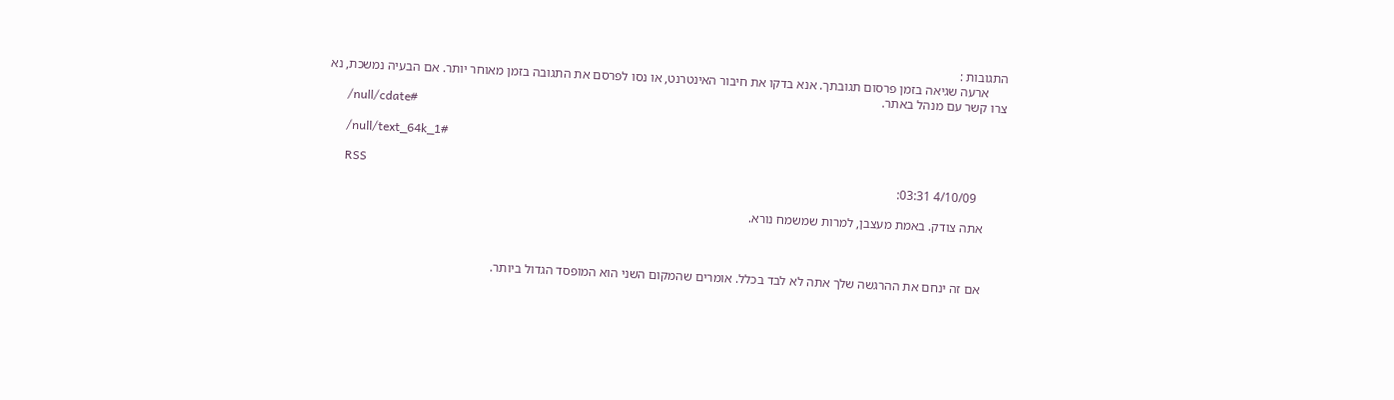התגובות :
      ארעה שגיאה בזמן פרסום תגובתך. אנא בדקו את חיבור האינטרנט, או נסו לפרסם את התגובה בזמן מאוחר יותר. אם הבעיה נמשכת, נא צרו קשר עם מנהל באתר.
      /null/cdate#

      /null/text_64k_1#

      RSS
        4/10/09 03:31:

      אתה צודק. באמת מעצבן, למרות שמשמח נורא.



      אם זה ינחם את ההרגשה שלך אתה לא לבד בכלל. אומרים שהמקום השני הוא המופסד הגדול ביותר.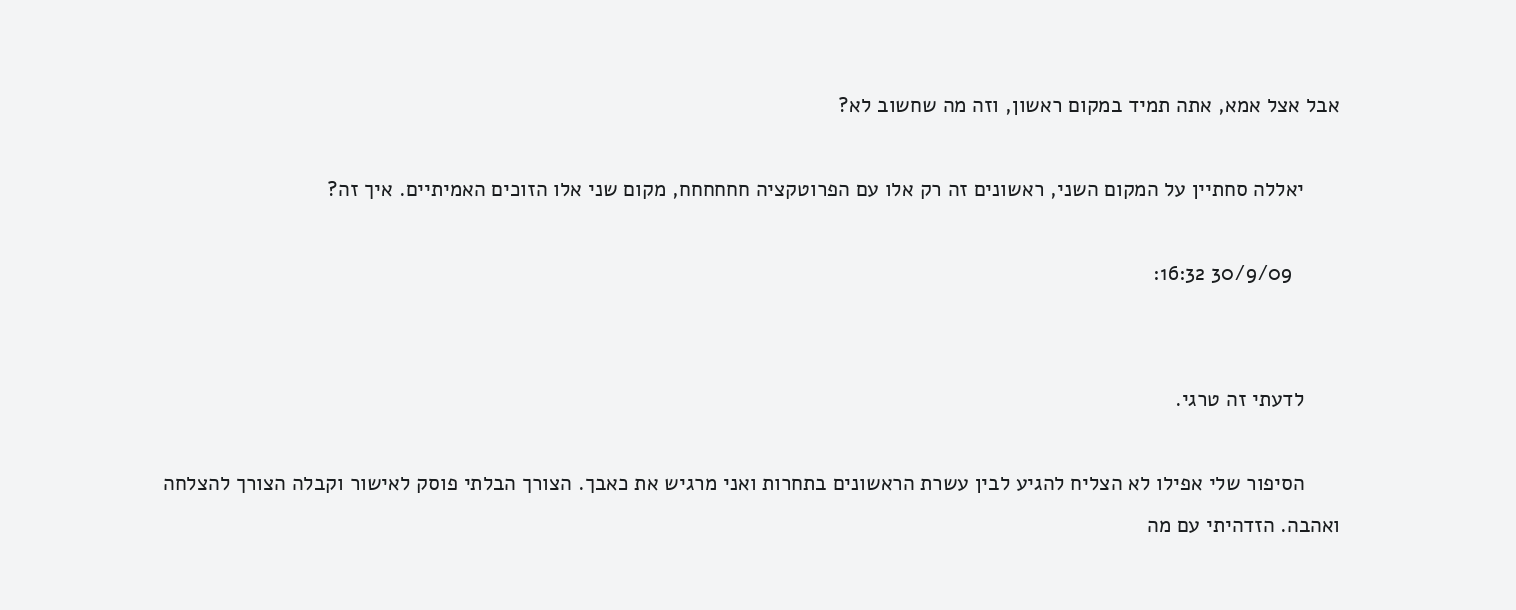אבל אצל אמא, אתה תמיד במקום ראשון, וזה מה שחשוב לא?

      יאללה סחתיין על המקום השני, ראשונים זה רק אלו עם הפרוטקציה חחחחחח, מקום שני אלו הזוכים האמיתיים. איך זה?

        30/9/09 16:32:


      לדעתי זה טרגי.

      הסיפור שלי אפילו לא הצליח להגיע לבין עשרת הראשונים בתחרות ואני מרגיש את כאבך. הצורך הבלתי פוסק לאישור וקבלה הצורך להצלחה ואהבה. הזדהיתי עם מה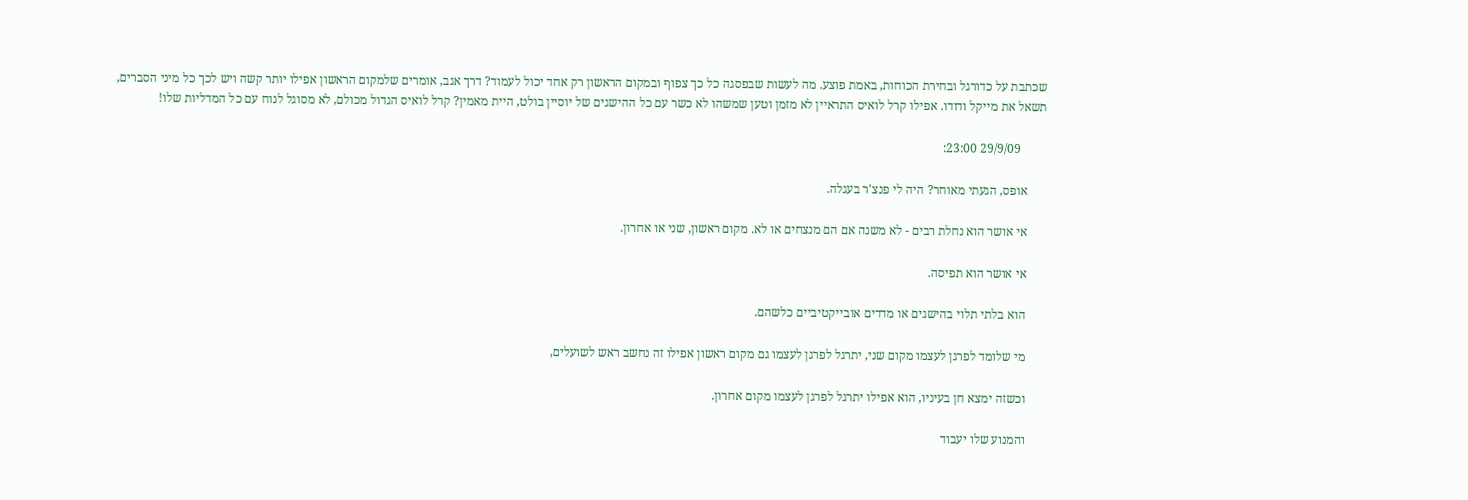שכתבת על כדורגל ובחירת הכוחות, באמת פוצע. מה לעשות שבפסגה כל כך צפוף ובמקום הראשון רק אחד יכול לעמוד? דרך אגב, אומרים שלמקום הראשון אפילו יותר קשה ויש לכך כל מיני הסברים, תשאל את מייקל ודודו. אפילו קרל לואיס התראיין לא מזמן וטען שמשהו לא כשר עם כל ההישגים של יוסיין בולט, היית מאמין? קרל לואיס הגדול מכולם, לא מסוגל לנוח עם כל המדליות שלו!

        29/9/09 23:00:

      אופס, הגעתי מאוחר? היה לי פנצ'ר בעגלה.

      אי אושר הוא נחלת רבים - לא משנה אם הם מנצחים או לא. מקום ראשון, שני או אחרון.

      אי אושר הוא תפיסה.

      הוא בלתי תלוי בהישגים או מדדים אובייקטיביים כלשהם.

      מי שלומד לפרגן לעצמו מקום שני, יתרגל לפרגן לעצמו גם מקום ראשון אפילו זה נחשב ראש לשועלים,

      וכשזה ימצא חן בעיניו, הוא אפילו יתרגל לפרגן לעצמו מקום אחרון.

      והמנוע שלו יעבוד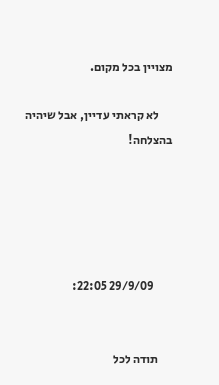מצויין בכל מקום.

      לא קראתי עדיין, אבל שיהיה בהצלחה!





        29/9/09 22:05:


      תודה לכל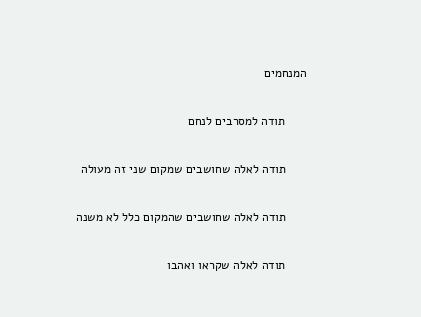המנחמים

      תודה למסרבים לנחם

      תודה לאלה שחושבים שמקום שני זה מעולה

      תודה לאלה שחושבים שהמקום כלל לא משנה

      תודה לאלה שקראו ואהבו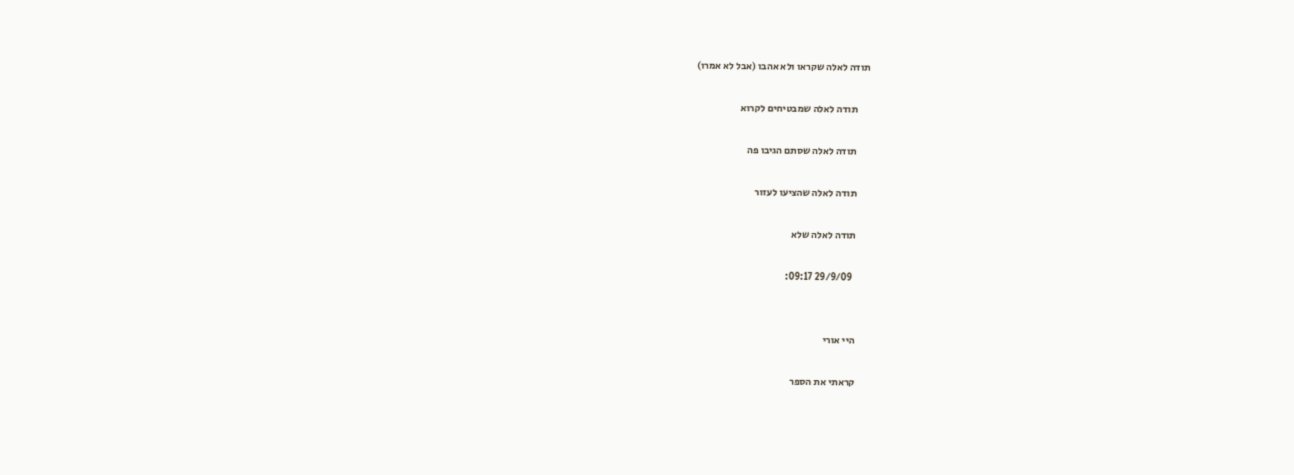תודה לאלה שקראו ולא אהבו (אבל לא אמרו)

      תודה לאלה שמבטיחים לקרוא

      תודה לאלה שסתם הגיבו פה

      תודה לאלה שהציעו לעזור

      תודה לאלה שלא

        29/9/09 09:17:


      היי אורי

      קראתי את הספר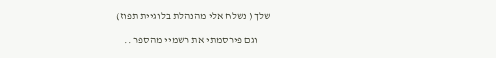שלך ( נשלח אלי מהנהלת בלוגיית תפוז)

      וגם פירסמתי את רשמיי מהספר ..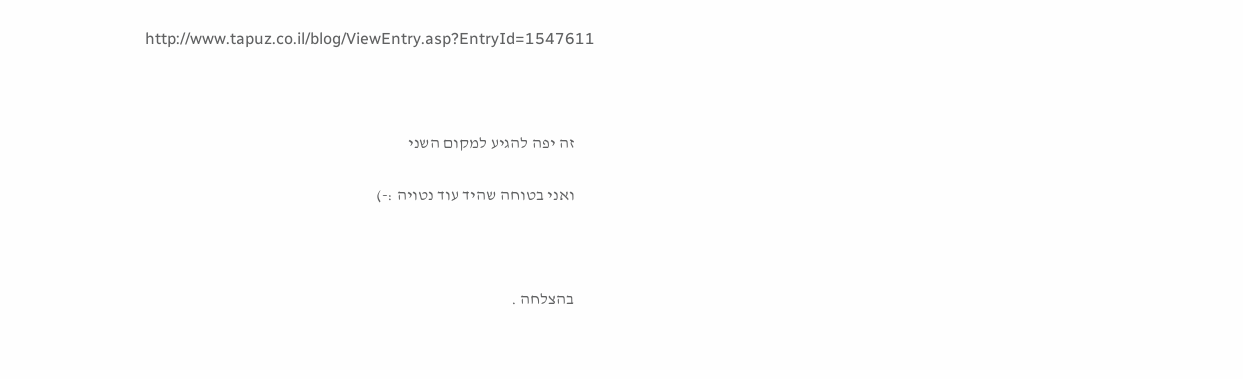http://www.tapuz.co.il/blog/ViewEntry.asp?EntryId=1547611



      זה יפה להגיע למקום השני

      ואני בטוחה שהיד עוד נטויה :-)



      בהצלחה .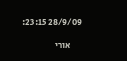28/9/09 23:15:

      אורי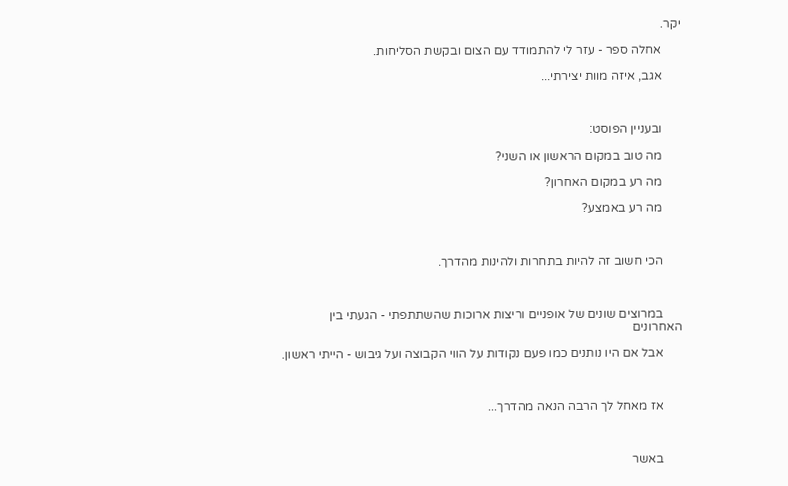יקר.

      אחלה ספר - עזר לי להתמודד עם הצום ובקשת הסליחות.

      אגב, איזה מוות יצירתי...



      ובעניין הפוסט:

      מה טוב במקום הראשון או השני?

      מה רע במקום האחרון?

      מה רע באמצע?



      הכי חשוב זה להיות בתחרות ולהינות מהדרך.



      במרוצים שונים של אופניים וריצות ארוכות שהשתתפתי - הגעתי בין האחרונים

      אבל אם היו נותנים כמו פעם נקודות על הווי הקבוצה ועל גיבוש - הייתי ראשון.



      אז מאחל לך הרבה הנאה מהדרך...



      באשר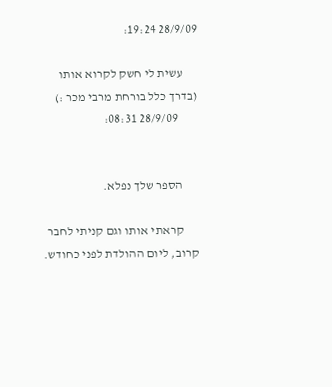28/9/09 19:24:

      עשית לי חשק לקרוא אותו (בדרך כלל בורחת מרבי מכר :)
        28/9/09 08:31:


      הספר שלך נפלא.

      קראתי אותו וגם קניתי לחבר קרוב, ליום ההולדת לפני כחודש.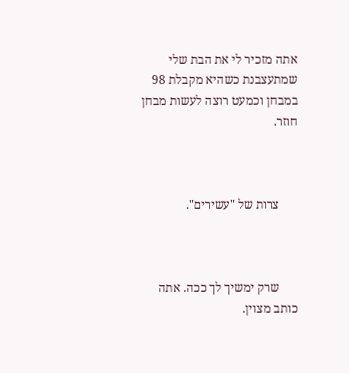אתה מזכיר לי את הבת שלי שמתעצבנת כשהיא מקבלת 98 במבחן וכמעט רוצה לעשות מבחן חוזר.



      צרות של "עשירים".



      שרק ימשיך לך ככה. אתה כותב מצוין.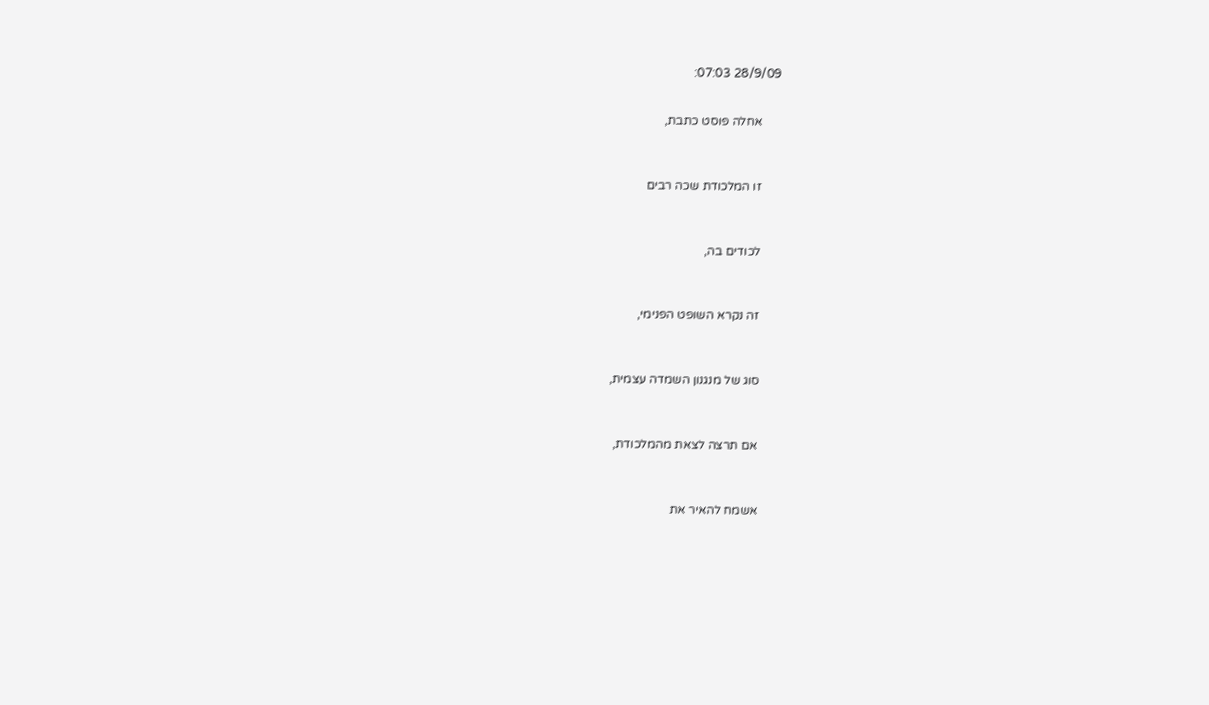28/9/09 07:03:


      אחלה פוסט כתבת,



      זו המלכודת שכה רבים



      לכודים בה,



      זה נקרא השופט הפנימי,



      סוג של מנגנון השמדה עצמית,



      אם תרצה לצאת מהמלכודת,



      אשמח להאיר את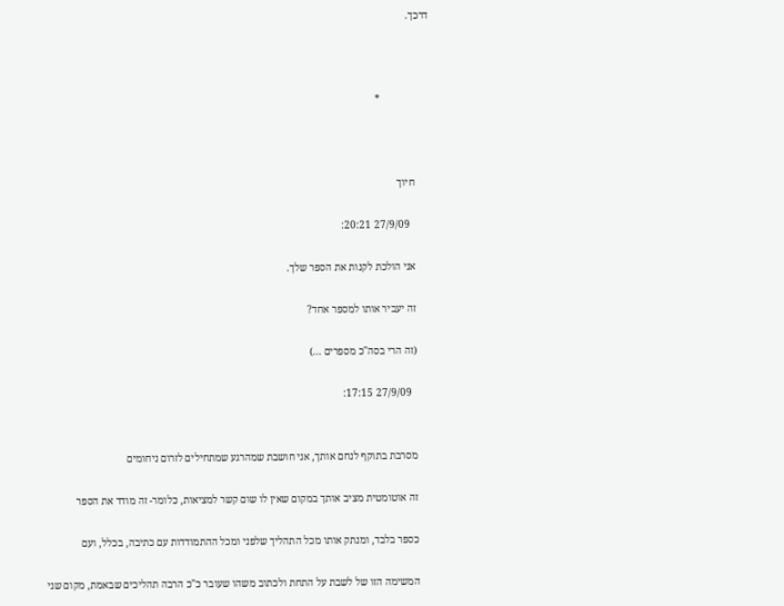דרכך.



                   *



      חיוך

        27/9/09 20:21:

      אני הולכת לקנות את הספר שלך.

      זה יעביר אותו למספר אחד?

      (זה הרי בסה"כ מספרים ...)

        27/9/09 17:15:


      מסרבת בתוקף לנחם אותך, אני חושבת שמהרגע שמתחילים לזרום ניחומים

      זה אוטומטית מציב אותך במקום שאין לו שום קשר למציאות, כלומר- זה מודד את הספר

      כספר בלבד, ומנתק אותו מכל התהליך שלפני ומכל ההתמודדות עם כתיבה, בכלל, ועם

      המשימה הזו של לשבת על התחת ולכתוב משהו שעובר כ"כ הרבה תהליכים שבאמת, מקום שני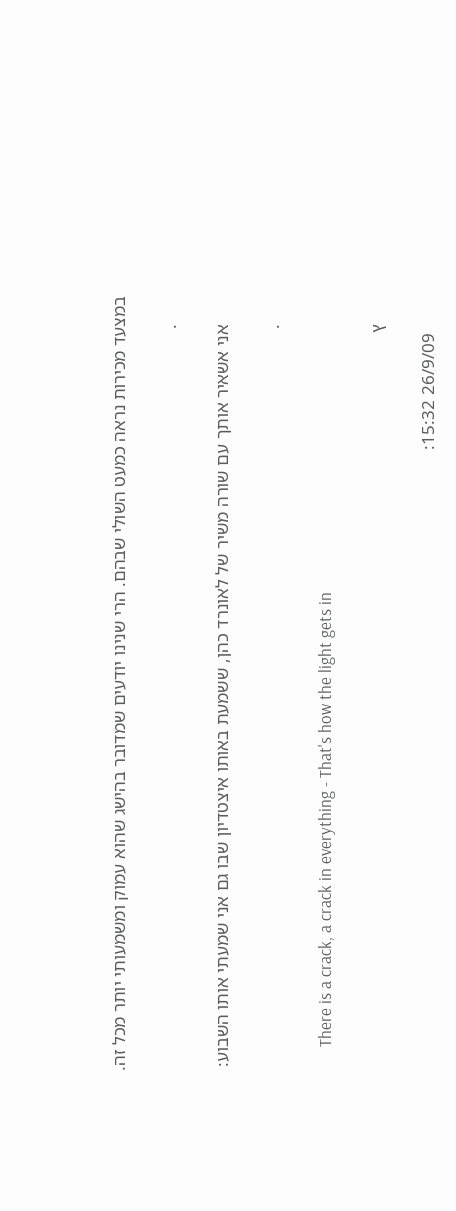במצעד מכירות נראה כמעט השולי שבהם. הרי שנינו יודעים שמדובר בהישג שהוא עמוק ומשמעותי יותר מכל זה.

      .

      אני אשאיר אותך עם שורה משיר של לאונרד כהן, ששמעת באותו איצטדיון שבו גם אני שמעתי אותו השבוע:

      .

      There is a crack, a crack in everything - That's how the light gets in

      ץ

        26/9/09 15:32: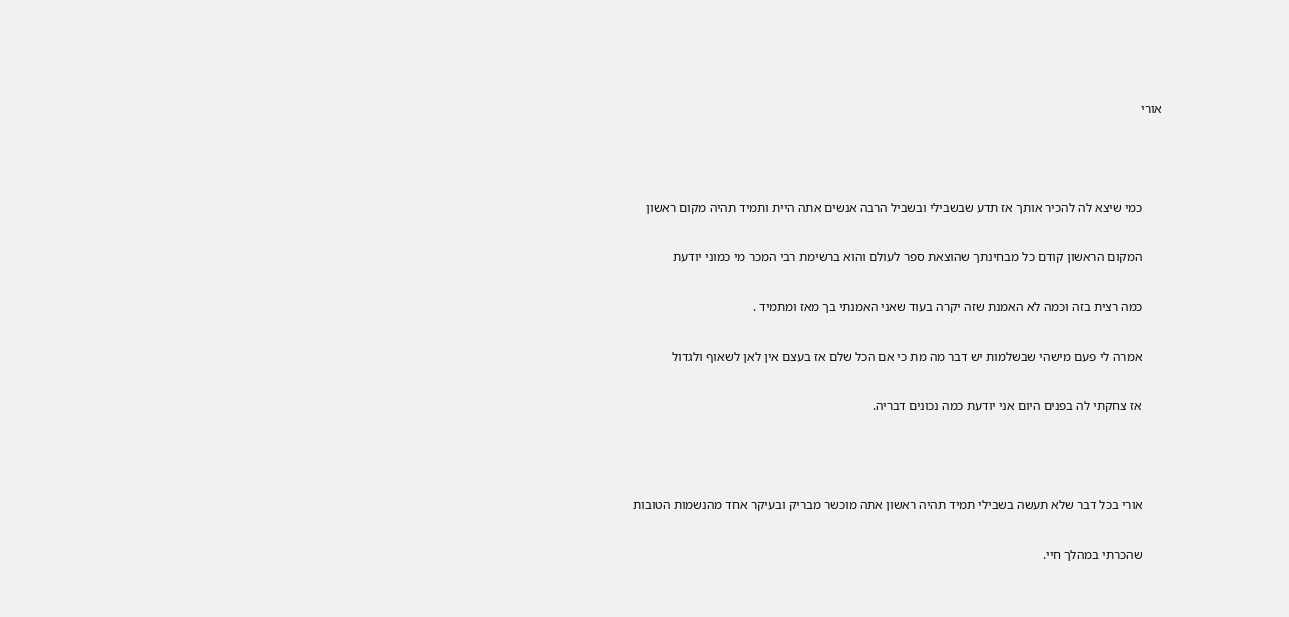אורי



      כמי שיצא לה להכיר אותך אז תדע שבשבילי ובשביל הרבה אנשים אתה היית ותמיד תהיה מקום ראשון

      המקום הראשון קודם כל מבחינתך שהוצאת ספר לעולם והוא ברשימת רבי המכר מי כמוני יודעת

      כמה רצית בזה וכמה לא האמנת שזה יקרה בעוד שאני האמנתי בך מאז ומתמיד .

      אמרה לי פעם מישהי שבשלמות יש דבר מה מת כי אם הכל שלם אז בעצם אין לאן לשאוף ולגדול

      אז צחקתי לה בפנים היום אני יודעת כמה נכונים דבריה.



      אורי בכל דבר שלא תעשה בשבילי תמיד תהיה ראשון אתה מוכשר מבריק ובעיקר אחד מהנשמות הטובות

      שהכרתי במהלך חיי.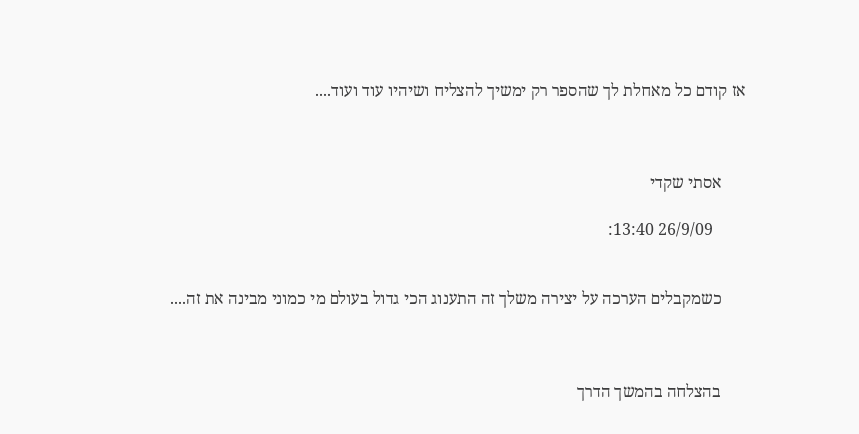אז קודם כל מאחלת לך שהספר רק ימשיך להצליח ושיהיו עוד ועוד....



      אסתי שקדי

        26/9/09 13:40:


      כשמקבלים הערכה על יצירה משלך זה התענוג הכי גדול בעולם מי כמוני מבינה את זה....



      בהצלחה בהמשך הדרך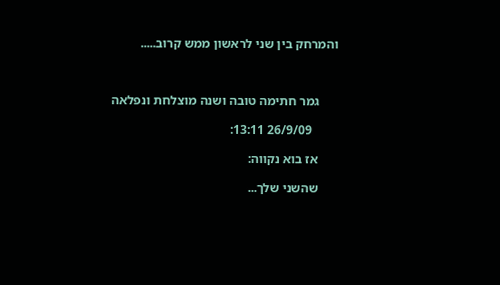והמרחק בין שני לראשון ממש קרוב.....



      גמר חתימה טובה ושנה מוצלחת ונפלאה

        26/9/09 13:11:

      אז בוא נקווה:

      שהשני שלך...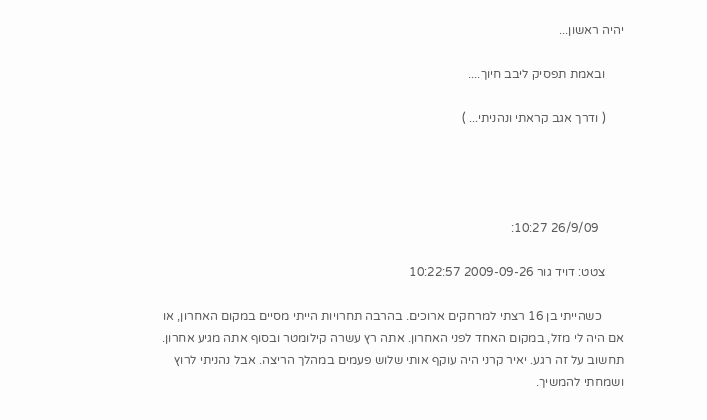יהיה ראשון...

      ובאמת תפסיק ליבב חיוך....

      ( ודרך אגב קראתי ונהניתי... )




        26/9/09 10:27:

      צטט: דויד גור 2009-09-26 10:22:57

       כשהייתי בן 16 רצתי למרחקים ארוכים. בהרבה תחרויות הייתי מסיים במקום האחרון, או אם היה לי מזל, במקום האחד לפני האחרון. אתה רץ עשרה קילומטר ובסוף אתה מגיע אחרון. תחשוב על זה רגע. יאיר קרני היה עוקף אותי שלוש פעמים במהלך הריצה. אבל נהניתי לרוץ ושמחתי להמשיך.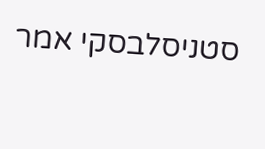סטניסלבסקי אמר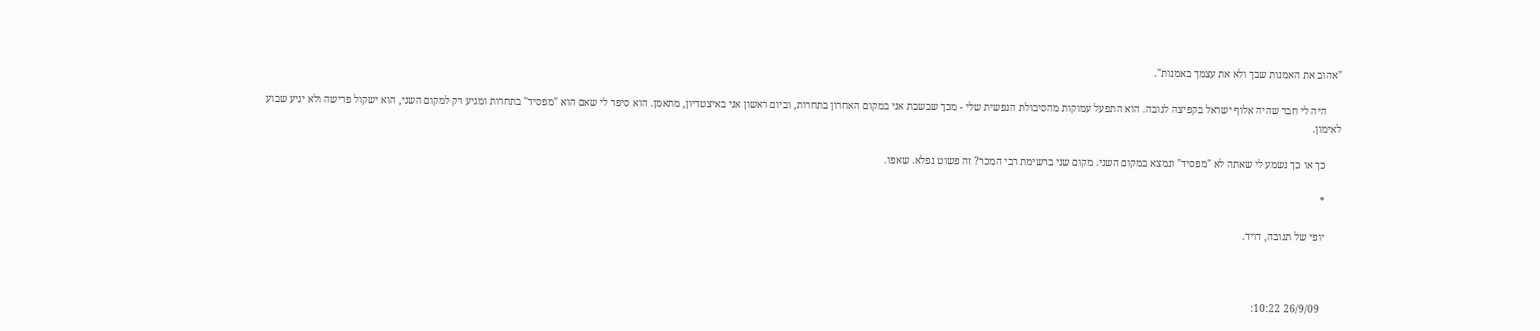"אהוב את האמנות שבך ולא את עצמך באמנות".

      היה לי חבר שהיה אלוף ישראל בקפיצה לגובה. הוא התפעל עמוקות מהסיבולת הנפשית שלי - מכך שבשבת אני במקום האחרון בתחרות, וביום ראשון אני באיצטדיון, מתאמן. הוא סיפר לי שאם הוא "מפסיד" בתחרות ומגיע רק למקום השני, הוא ישקול פרישה ולא יגיע שבוע לאימון.

      כך או כך נשמע לי שאתה לא "מפסיד" ונמצא במקום השני. מקום שני ברשימת רבי המכר? זה פשוט נפלא. שאפו.

      *

      יופי של תגובה, דויד.



        26/9/09 10:22: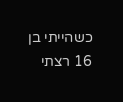כשהייתי בן 16 רצתי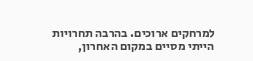למרחקים ארוכים. בהרבה תחרויות הייתי מסיים במקום האחרון,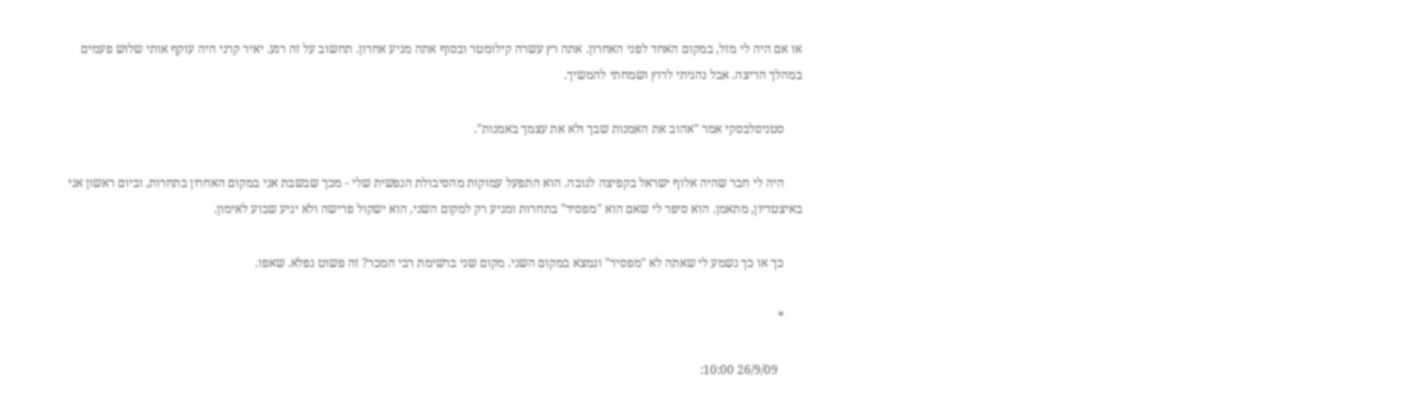או אם היה לי מזל, במקום האחד לפני האחרון. אתה רץ עשרה קילומטר ובסוף אתה מגיע אחרון. תחשוב על זה רגע. יאיר קרני היה עוקף אותי שלוש פעמים במהלך הריצה. אבל נהניתי לרוץ ושמחתי להמשיך.

      סטניסלבסקי אמר "אהוב את האמנות שבך ולא את עצמך באמנות".

      היה לי חבר שהיה אלוף ישראל בקפיצה לגובה. הוא התפעל עמוקות מהסיבולת הנפשית שלי - מכך שבשבת אני במקום האחרון בתחרות, וביום ראשון אני באיצטדיון, מתאמן. הוא סיפר לי שאם הוא "מפסיד" בתחרות ומגיע רק למקום השני, הוא ישקול פרישה ולא יגיע שבוע לאימון.

      כך או כך נשמע לי שאתה לא "מפסיד" ונמצא במקום השני. מקום שני ברשימת רבי המכר? זה פשוט נפלא. שאפו.

      *

        26/9/09 10:00: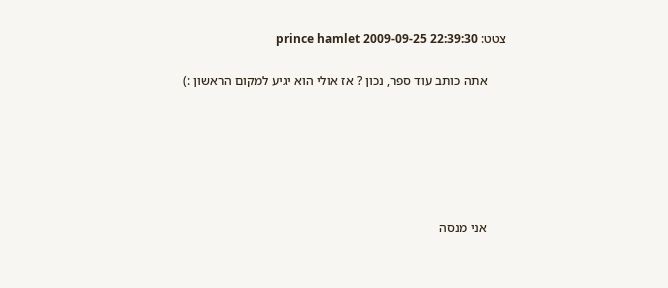צטט: prince hamlet 2009-09-25 22:39:30

      אתה כותב עוד ספר, נכון ? אז אולי הוא יגיע למקום הראשון :)






      אני מנסה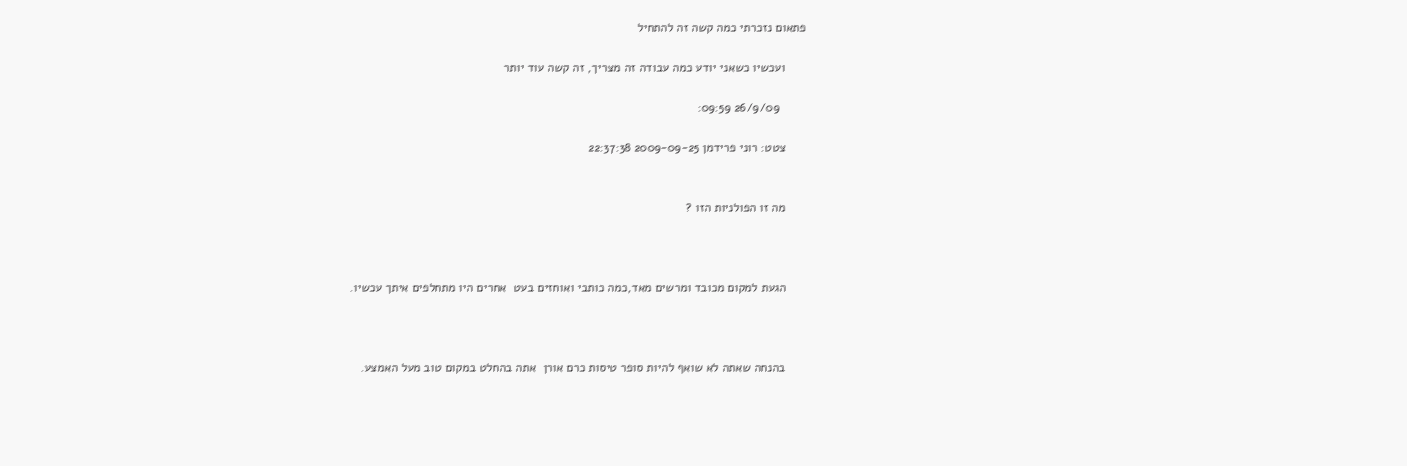פתאום נזכרתי כמה קשה זה להתחיל

      ועכשיו כשאני יודע כמה עבודה זה מצריך, זה קשה עוד יותר

        26/9/09 09:59:

      צטט: רוני פרידמן 2009-09-25 22:37:38


      מה זו הפולניות הזו ?



      הגעת למקום מכובד ומרשים מאד,כמה כותבי ואוחזים בעט  אחרים היו מתחלפים איתך עכשיו.



      בהנחה שאתה לא שואף להיות סופר טיסות כרם אורן  אתה בהחלט במקום טוב מעל האמצע.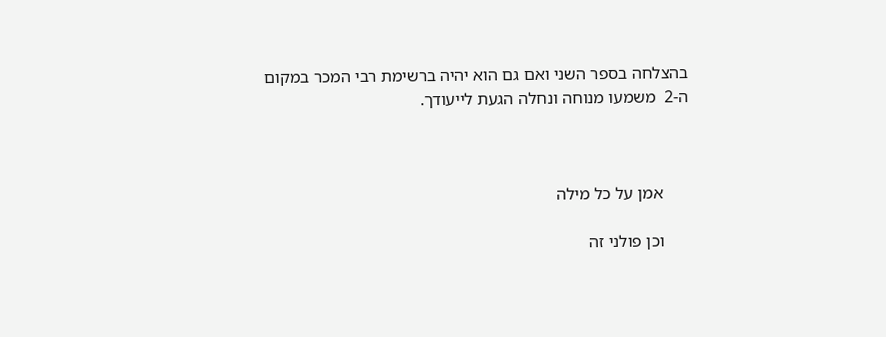בהצלחה בספר השני ואם גם הוא יהיה ברשימת רבי המכר במקום ה-2  משמעו מנוחה ונחלה הגעת לייעודך.



      אמן על כל מילה

      וכן פולני זה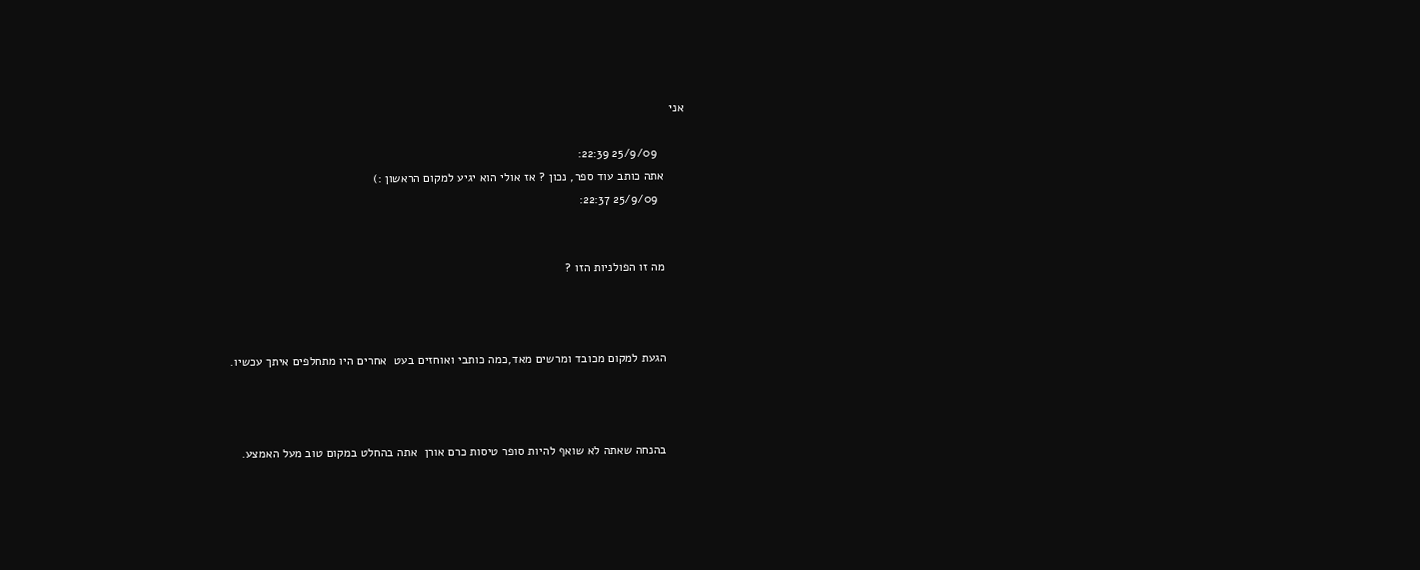אני

        25/9/09 22:39:
      אתה כותב עוד ספר, נכון ? אז אולי הוא יגיע למקום הראשון :)
        25/9/09 22:37:


      מה זו הפולניות הזו ?



      הגעת למקום מכובד ומרשים מאד,כמה כותבי ואוחזים בעט  אחרים היו מתחלפים איתך עכשיו.



      בהנחה שאתה לא שואף להיות סופר טיסות כרם אורן  אתה בהחלט במקום טוב מעל האמצע.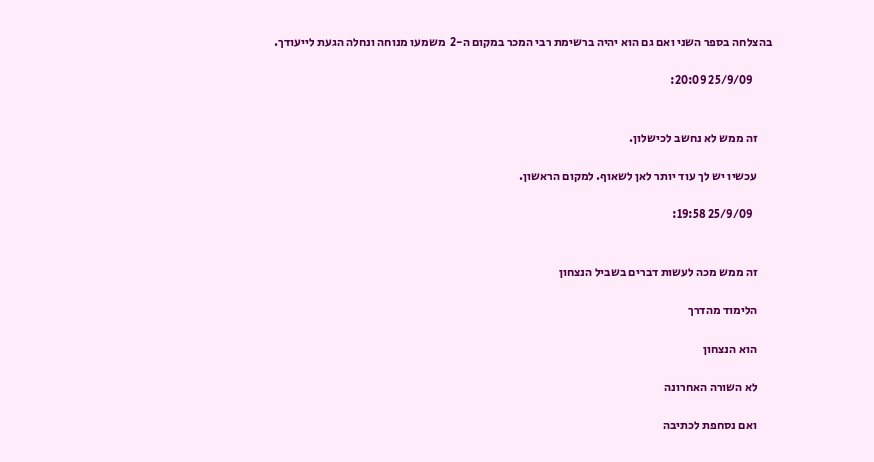בהצלחה בספר השני ואם גם הוא יהיה ברשימת רבי המכר במקום ה-2  משמעו מנוחה ונחלה הגעת לייעודך.

        25/9/09 20:09:


      זה ממש לא נחשב לכישלון.

      עכשיו יש לך עוד יותר לאן לשאוף. למקום הראשון.

        25/9/09 19:58:


      זה ממש מכה לעשות דברים בשביל הנצחון

      הלימוד מהדרך

      הוא הנצחון

      לא השורה האחרונה

      ואם נסחפת לכתיבה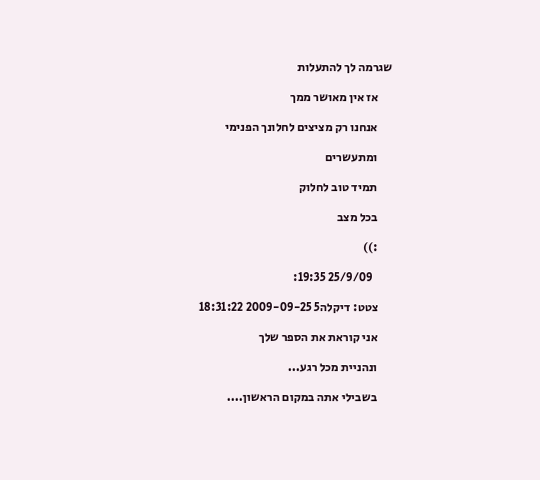שגרמה לך להתעלות

      אז אין מאושר ממך

      אנחנו רק מציצים לחלונך הפנימי

      ומתעשרים

      תמיד טוב לחלוק

      בכל מצב

      :))

        25/9/09 19:35:

      צטט: דיקלה5 2009-09-25 18:31:22

      אני קוראת את הספר שלך

      ונהניית מכל רגע...

      בשבילי אתה במקום הראשון....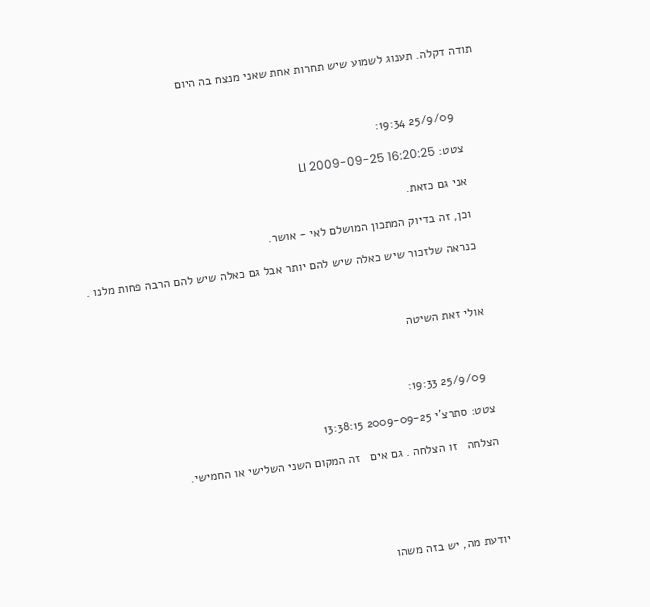תודה דקלה. תענוג לשמוע שיש תחרות אחת שאני מנצח בה היום



        25/9/09 19:34:

      צטט: LI 2009-09-25 16:20:25

      אני גם כזאת.

      וכן, זה בדיוק המתכון המושלם לאי - אושר.

      כנראה שלזכור שיש כאלה שיש להם יותר אבל גם כאלה שיש להם הרבה פחות מלנו .



      אולי זאת השיטה



        25/9/09 19:33:

      צטט: סתרצ'י 2009-09-25 13:38:15

      הצלחה   זו הצלחה . גם אים   זה המקום השני השלישי או החמישי.





      יודעת מה, יש בזה משהו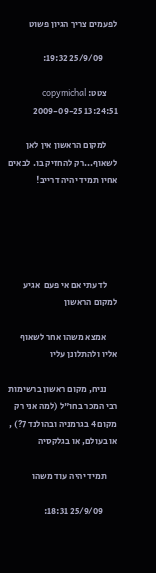לפעמים צריך הגיון פשוט

        25/9/09 19:32:

      צטט: copymichal 2009-09-25 13:24:51

      למקום הראשון אין לאן לשאוף...רק להחזיק בו. לבאים אחיו תמיד יהיה דרייב!





      לדעתי אם אי פעם  אגיע למקום הראשון

      אמצא משהו אחר לשאוף אליו ולהתלונן עליו

      נניח, מקום ראשון ברשימות רבי המכר בחו"ל (למה אני רק מקום 4 בגרמניה ובהולנד 7?) , או בעולם, או בגלקסיה

      תמיד יהיה עוד משהו

        25/9/09 18:31: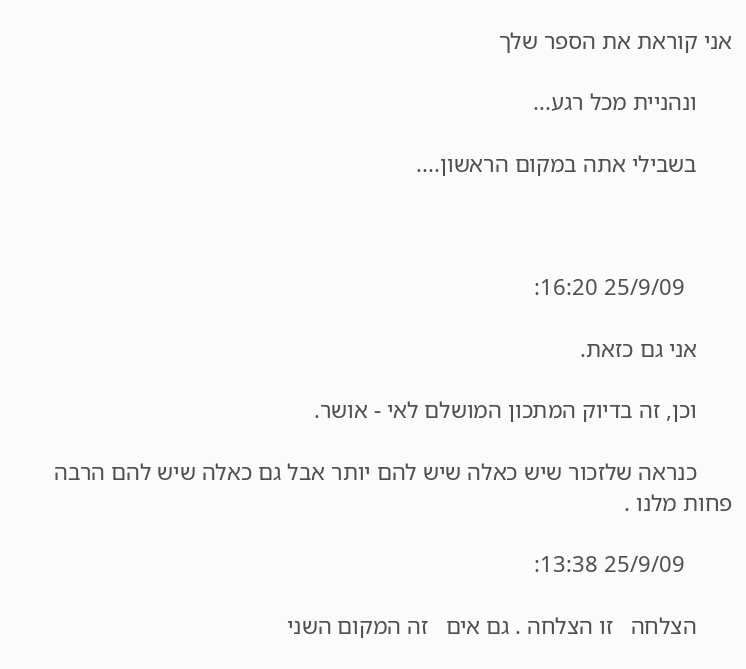אני קוראת את הספר שלך

      ונהניית מכל רגע...

      בשבילי אתה במקום הראשון....



        25/9/09 16:20:

      אני גם כזאת.

      וכן, זה בדיוק המתכון המושלם לאי - אושר.

      כנראה שלזכור שיש כאלה שיש להם יותר אבל גם כאלה שיש להם הרבה פחות מלנו .

        25/9/09 13:38:

      הצלחה   זו הצלחה . גם אים   זה המקום השני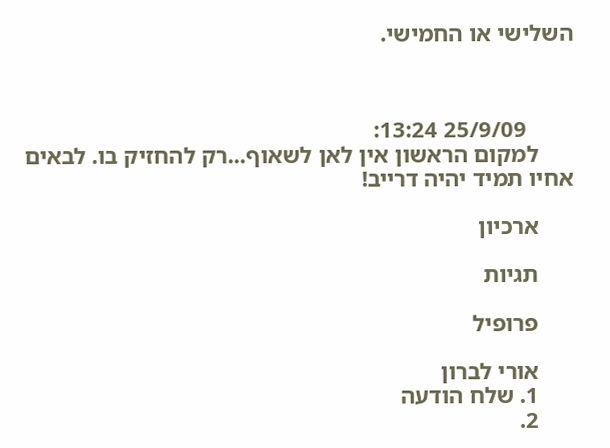השלישי או החמישי.



        25/9/09 13:24:
      למקום הראשון אין לאן לשאוף...רק להחזיק בו. לבאים אחיו תמיד יהיה דרייב!

      ארכיון

      תגיות

      פרופיל

      אורי לברון
      1. שלח הודעה
      2.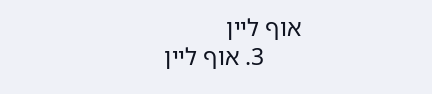אוף ליין
      3. אוף ליין